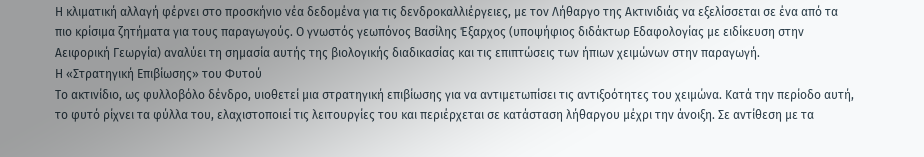Η κλιματική αλλαγή φέρνει στο προσκήνιο νέα δεδομένα για τις δενδροκαλλιέργειες, με τον Λήθαργο της Ακτινιδιάς να εξελίσσεται σε ένα από τα πιο κρίσιμα ζητήματα για τους παραγωγούς. Ο γνωστός γεωπόνος Βασίλης Έξαρχος (υποψήφιος διδάκτωρ Εδαφολογίας με ειδίκευση στην Αειφορική Γεωργία) αναλύει τη σημασία αυτής της βιολογικής διαδικασίας και τις επιπτώσεις των ήπιων χειμώνων στην παραγωγή.
Η «Στρατηγική Επιβίωσης» του Φυτού
Το ακτινίδιο, ως φυλλοβόλο δένδρο, υιοθετεί μια στρατηγική επιβίωσης για να αντιμετωπίσει τις αντιξοότητες του χειμώνα. Κατά την περίοδο αυτή, το φυτό ρίχνει τα φύλλα του, ελαχιστοποιεί τις λειτουργίες του και περιέρχεται σε κατάσταση λήθαργου μέχρι την άνοιξη. Σε αντίθεση με τα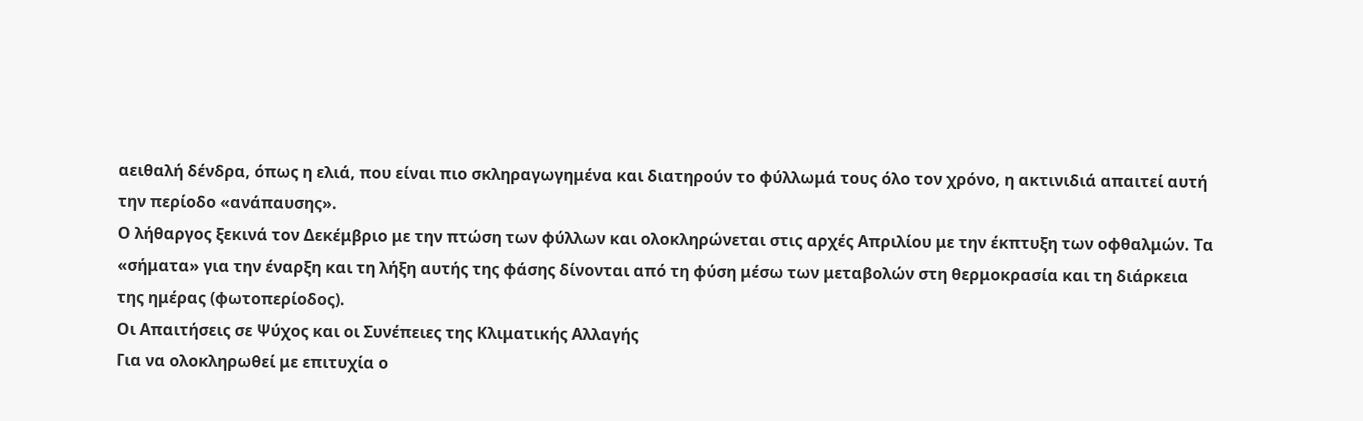αειθαλή δένδρα, όπως η ελιά, που είναι πιο σκληραγωγημένα και διατηρούν το φύλλωμά τους όλο τον χρόνο, η ακτινιδιά απαιτεί αυτή την περίοδο «ανάπαυσης».
Ο λήθαργος ξεκινά τον Δεκέμβριο με την πτώση των φύλλων και ολοκληρώνεται στις αρχές Απριλίου με την έκπτυξη των οφθαλμών. Τα «σήματα» για την έναρξη και τη λήξη αυτής της φάσης δίνονται από τη φύση μέσω των μεταβολών στη θερμοκρασία και τη διάρκεια της ημέρας (φωτοπερίοδος).
Οι Απαιτήσεις σε Ψύχος και οι Συνέπειες της Κλιματικής Αλλαγής
Για να ολοκληρωθεί με επιτυχία ο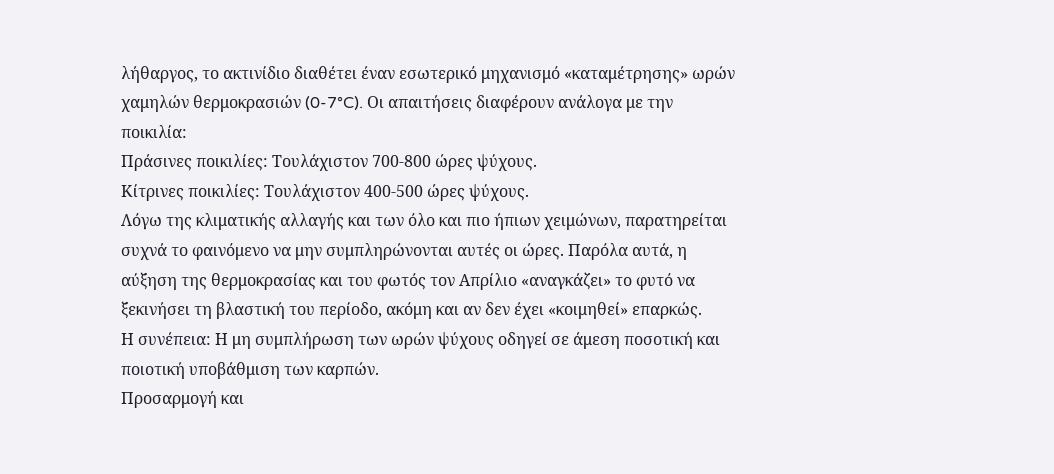λήθαργος, το ακτινίδιο διαθέτει έναν εσωτερικό μηχανισμό «καταμέτρησης» ωρών χαμηλών θερμοκρασιών (0-7°C). Οι απαιτήσεις διαφέρουν ανάλογα με την ποικιλία:
Πράσινες ποικιλίες: Τουλάχιστον 700-800 ώρες ψύχους.
Κίτρινες ποικιλίες: Τουλάχιστον 400-500 ώρες ψύχους.
Λόγω της κλιματικής αλλαγής και των όλο και πιο ήπιων χειμώνων, παρατηρείται συχνά το φαινόμενο να μην συμπληρώνονται αυτές οι ώρες. Παρόλα αυτά, η αύξηση της θερμοκρασίας και του φωτός τον Απρίλιο «αναγκάζει» το φυτό να ξεκινήσει τη βλαστική του περίοδο, ακόμη και αν δεν έχει «κοιμηθεί» επαρκώς.
Η συνέπεια: Η μη συμπλήρωση των ωρών ψύχους οδηγεί σε άμεση ποσοτική και ποιοτική υποβάθμιση των καρπών.
Προσαρμογή και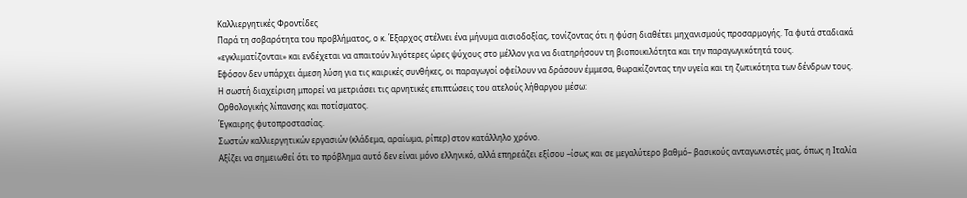Καλλιεργητικές Φροντίδες
Παρά τη σοβαρότητα του προβλήματος, ο κ. Έξαρχος στέλνει ένα μήνυμα αισιοδοξίας, τονίζοντας ότι η φύση διαθέτει μηχανισμούς προσαρμογής. Τα φυτά σταδιακά «εγκλιματίζονται» και ενδέχεται να απαιτούν λιγότερες ώρες ψύχους στο μέλλον για να διατηρήσουν τη βιοποικιλότητα και την παραγωγικότητά τους.
Εφόσον δεν υπάρχει άμεση λύση για τις καιρικές συνθήκες, οι παραγωγοί οφείλουν να δράσουν έμμεσα, θωρακίζοντας την υγεία και τη ζωτικότητα των δένδρων τους. Η σωστή διαχείριση μπορεί να μετριάσει τις αρνητικές επιπτώσεις του ατελούς λήθαργου μέσω:
Ορθολογικής λίπανσης και ποτίσματος.
Έγκαιρης φυτοπροστασίας.
Σωστών καλλιεργητικών εργασιών (κλάδεμα, αραίωμα, ρίπερ) στον κατάλληλο χρόνο.
Αξίζει να σημειωθεί ότι το πρόβλημα αυτό δεν είναι μόνο ελληνικό, αλλά επηρεάζει εξίσου –ίσως και σε μεγαλύτερο βαθμό– βασικούς ανταγωνιστές μας, όπως η Ιταλία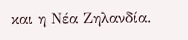και η Νέα Ζηλανδία.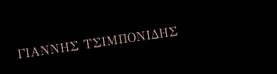ΓΙΑΝΝΗΣ ΤΣΙΜΠΟΝΙΔΗΣ